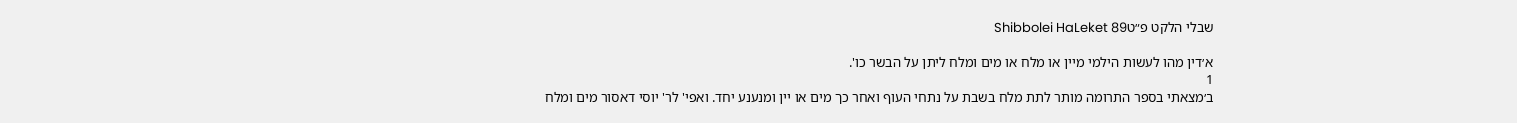שבלי הלקט פ״טShibbolei HaLeket 89

א׳דין מהו לעשות הילמי מיין או מלח או מים ומלח ליתן על הבשר כו'.
1
ב׳מצאתי בספר התרומה מותר לתת מלח בשבת על נתחי העוף ואחר כך מים או יין ומנענע יחד. ואפי' לר' יוסי דאסור מים ומלח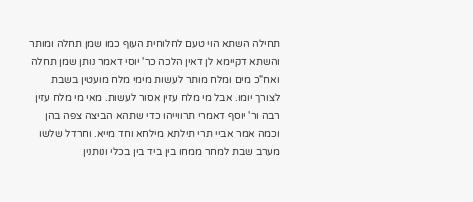תחילה השתא הוי טעם לחלוחית העוף כמו שמן תחלה ומותר והשתא דקיימא לן דאין הלכה כר' יוסי דאמר נותן שמן תחלה ואח"כ מים ומלח מותר לעשות מימי מלח מועטין בשבת לצורך יומו. אבל מי מלח עזין אסור לעשות. מאי מי מלח עזין רבה ור' יוסף דאמרי תרווייהו כדי שתהא הביצה צפה בהן וכמה אמר אביי תרי תילתא מילחא וחד מייא. וחרדל שלשו מערב שבת למחר ממחו בין ביד בין בכלי ונותנין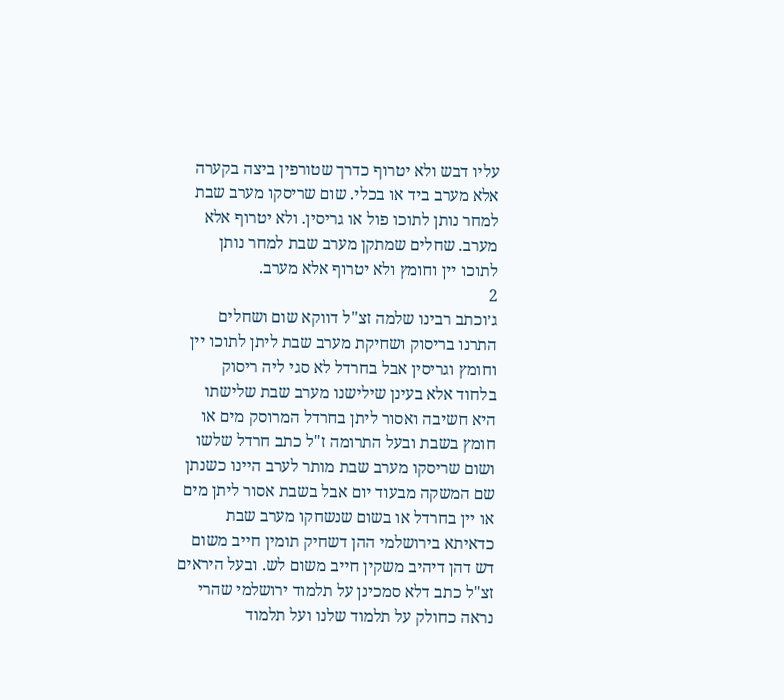עליו דבש ולא יטרוף כדרך שטורפין ביצה בקערה אלא מערב ביד או בכלי. שום שריסקו מערב שבת למחר נותן לתוכו פול או גריסין. ולא יטרוף אלא מערב. שחלים שמתקן מערב שבת למחר נותן לתוכו יין וחומץ ולא יטרוף אלא מערב.
2
ג׳וכתב רבינו שלמה זצ"ל דווקא שום ושחלים התרנו בריסוק ושחיקת מערב שבת ליתן לתוכו יין וחומץ וגריסין אבל בחרדל לא סגי ליה ריסוק בלחוד אלא בעינן שילישנו מערב שבת שלישתו היא חשיבה ואסור ליתן בחרדל המרוסק מים או חומץ בשבת ובעל התרומה ז"ל כתב חרדל שלשו ושום שריסקו מערב שבת מותר לערב היינו כשנתן שם המשקה מבעוד יום אבל בשבת אסור ליתן מים או יין בחרדל או בשום שנשחקו מערב שבת כדאיתא בירושלמי ההן דשחיק תומין חייב משום דש דהן דיהיב משקין חייב משום לש. ובעל היראים זצ"ל כתב דלא סמכינן על תלמוד ירושלמי שהרי נראה כחולק על תלמוד שלנו ועל תלמוד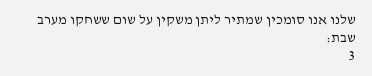שלנו אנו סומכין שמתיר ליתן משקין על שום ששחקו מערב שבת:
3